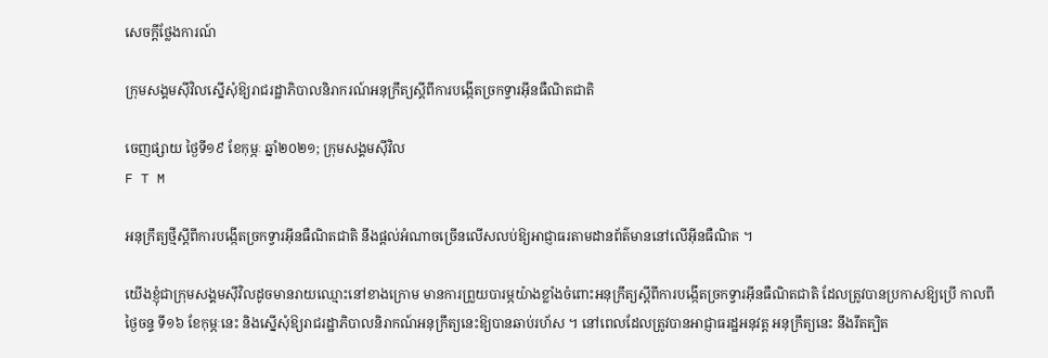សេចក្តីថ្លែងការណ៍

ក្រុមសង្គមស៊ីវិលស្នើសុំឱ្យរាជរដ្ឋាភិបាលនិរាករណ៍អនុក្រឹត្យស្តីពីការបង្កើតច្រកទ្វារអ៊ីនធឺណិតជាតិ

ចេញផ្សាយ ថ្ងៃទី១៩ ខែកុម្ភៈ ឆ្នាំ២០២១; ក្រុមសង្គមស៊ីវិល
F T M

អនុក្រឹត្យថ្មីស្ដីពីការបង្កើតច្រកទ្វារអ៊ីនធឺណិតជាតិ នឹងផ្ដល់អំណាចច្រើនលើសលប់ឱ្យអាជ្ញាធរតាមដានព័ត៌មាននៅលើអ៊ីនធឺណិត ។

យើងខ្ញុំជាក្រុមសង្គមស៊ីវិលដូចមានរាយឈ្មោះនៅខាងក្រោម មានការព្រួយបារម្ភយ៉ាងខ្លាំងចំពោះអនុក្រឹត្យស្តីពីការបង្កើតច្រកទ្វារអ៊ីនធឺណិតជាតិ ដែលត្រូវបានប្រកាសឱ្យប្រើ កាលពីថ្ងៃចន្ទ ទី១៦ ខែកុម្ភៈនេះ និងស្នើសុំឱ្យរាជរដ្ឋាភិបាលនិរាកណ៍អនុក្រឹត្យនេះឱ្យបានឆាប់រហ័ស ។ នៅពេលដែលត្រូវបានអាជ្ញាធរដ្ឋអនុវត្ត អនុក្រឹត្យនេះ នឹងរឹតត្បិត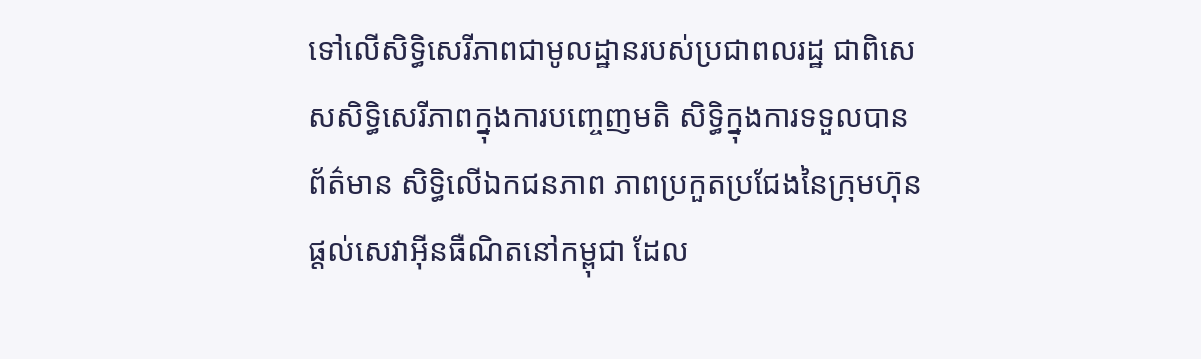ទៅលើសិទិ្ធសេរីភាពជាមូលដ្ឋានរបស់ប្រជាពលរដ្ឋ ជាពិសេសសិទិ្ធសេរីភាពក្នុងការបញ្ចេញមតិ សិទិ្ធក្នុងការទទួលបានព័ត៌មាន សិទិ្ធលើឯកជនភាព ភាពប្រកួតប្រជែងនៃក្រុមហ៊ុន ផ្តល់សេវាអ៊ីនធឺណិតនៅកម្ពុជា ដែល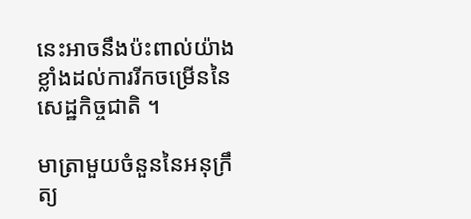នេះអាចនឹងប៉ះពាល់យ៉ាងខ្លាំងដល់ការរីកចម្រើននៃសេដ្ឋកិច្ចជាតិ ។

មាត្រាមួយចំនួននៃអនុក្រឹត្យ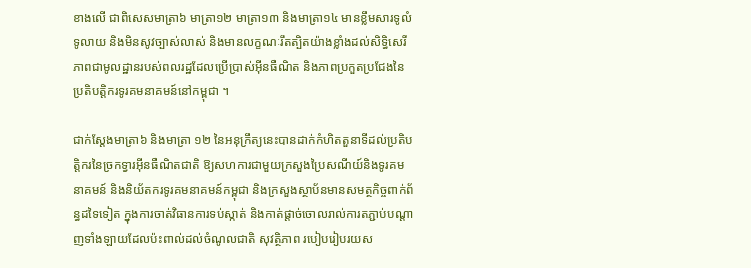ខាងលើ ជាពិសេសមាត្រា៦ មាត្រា១២ មាត្រា១៣ និងមាត្រា១៤ មានខ្លឹមសារទូលំទូលាយ និងមិនសូវច្បាស់លាស់ និងមានលក្ខណៈរឹតត្បិតយ៉ាងខ្លាំងដល់សិទិ្ធសេរីភាពជាមូលដ្ឋានរបស់ពលរដ្ឋដែលប្រើប្រាស់អ៊ីនធឺណិត និងភាពប្រកួតប្រជែងនៃប្រតិបត្តិករទូរគមនាគមន៍នៅកម្ពុជា ។

ជាក់ស្តែងមាត្រា៦ និងមាត្រា ១២ នៃអនុក្រឹត្យនេះបានដាក់កំហិតតួនាទីដល់ប្រតិបត្តិករនៃច្រកទ្វារអ៊ីនធឺណិតជាតិ ឱ្យសហការជាមួយក្រសួងប្រៃសណីយ៍និងទូរគមនាគមន៍ និងនិយ័តករទូរគមនាគមន៍កម្ពុជា និងក្រសួងស្ថាប័នមានសមត្ថកិច្ចពាក់ព័ន្ធដទៃទៀត ក្នុងការចាត់វិធានការទប់ស្កាត់ និងកាត់ផ្តាច់ចោលរាល់ការតភ្ជាប់បណ្តាញទាំងឡាយដែលប៉ះពាល់ដល់ចំណូលជាតិ សុវត្ថិភាព របៀបរៀបរយស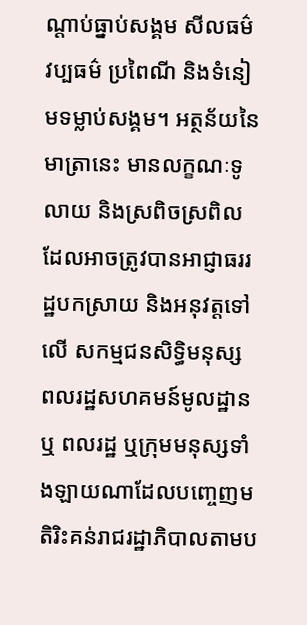ណ្តាប់ធ្នាប់សង្គម សីលធម៌ វប្បធម៌ ប្រពៃណី និងទំនៀមទម្លាប់សង្គម។ អត្ថន័យនៃមាត្រានេះ មានលក្ខណៈទូលាយ និងស្រពិចស្រពិល ដែលអាចត្រូវបានអាជ្ញាធររដ្ឋបកស្រាយ និងអនុវត្តទៅលើ សកម្មជនសិទិ្ធមនុស្ស ពលរដ្ឋសហគមន៍មូលដ្ឋាន ឬ ពលរដ្ឋ ឬក្រុមមនុស្សទាំងឡាយណាដែលបញ្ចេញមតិរិះគន់រាជរដ្ឋាភិបាលតាមប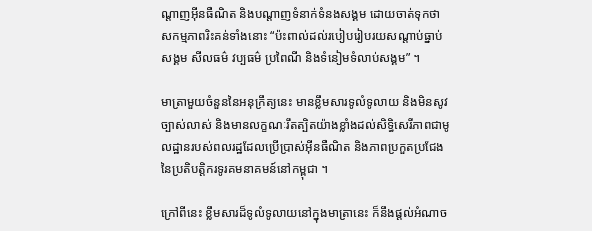ណ្តាញអ៊ីនធឺណិត និងបណ្តាញទំនាក់ទំនងសង្គម ដោយចាត់ទុកថាសកម្មភាពរិះគន់ទាំងនោះ “ប៉ះពាល់ដល់របៀបរៀបរយសណ្តាប់ធ្នាប់សង្គម សីលធម៌ វប្បធម៌ ប្រពៃណី និងទំនៀមទំលាប់សង្គម” ។

មាត្រាមួយចំនួននៃអនុក្រឹត្យនេះ មានខ្លឹមសារទូលំទូលាយ និងមិនសូវច្បាស់លាស់ និងមានលក្ខណៈរឹតត្បិតយ៉ាងខ្លាំងដល់សិទិ្ធសេរីភាពជាមូលដ្ឋានរបស់ពលរដ្ឋដែលប្រើប្រាស់អ៊ីនធឺណិត និងភាពប្រកួតប្រជែងនៃប្រតិបត្តិករទូរគមនាគមន៍នៅកម្ពុជា ។

ក្រៅពីនេះ ខ្លឹមសារដ៏ទូលំទូលាយនៅក្នុងមាត្រានេះ ក៏នឹងផ្តល់អំណាច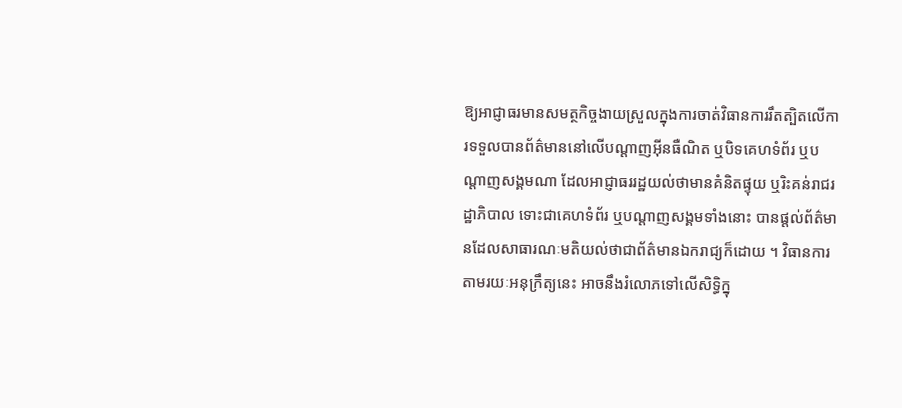ឱ្យអាជ្ញាធរមានសមត្ថកិច្ចងាយស្រួលក្នុងការចាត់វិធានការរឹតត្បិតលើការទទួលបានព័ត៌មាននៅលើបណ្តាញអ៊ីនធឺណិត ឬបិទគេហទំព័រ ឬបណ្តាញសង្គមណា ដែលអាជ្ញាធររដ្ឋយល់ថាមានគំនិតផ្ទុយ ឬរិះគន់រាជរដ្ឋាភិបាល ទោះជាគេហទំព័រ ឬបណ្តាញសង្គមទាំងនោះ បានផ្តល់ព័ត៌មានដែលសាធារណៈមតិយល់ថាជាព័ត៌មានឯករាជ្យក៏ដោយ ។ វិធានការតាមរយៈអនុក្រឹត្យនេះ អាចនឹងរំលោភទៅលើសិទិ្ធក្នុ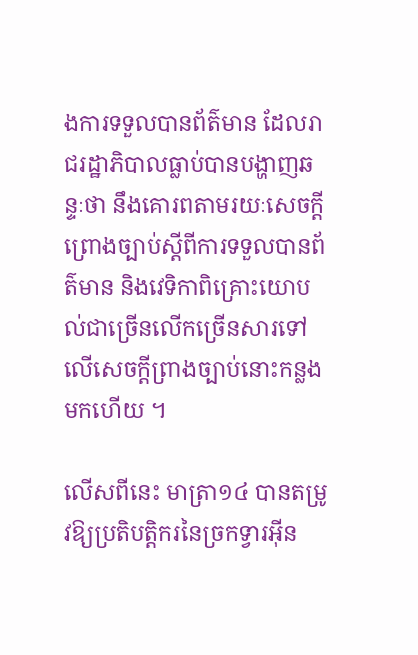ងការទទួលបានព័ត៌មាន ដែលរាជរដ្ឋាភិបាលធ្លាប់បានបង្ហាញឆន្ទៈថា នឹងគោរពតាមរយៈសេចក្តីព្រោងច្បាប់ស្តីពីការទទួលបានព័ត៌មាន និងវេទិកាពិគ្រោះយោបល់ជាច្រើនលើកច្រើនសារទៅលើសេចក្តីព្រាងច្បាប់នោះកន្លងមកហើយ ។

លើសពីនេះ មាត្រា១៤ បានតម្រូវឱ្យប្រតិបត្តិករនៃច្រកទ្វារអ៊ីន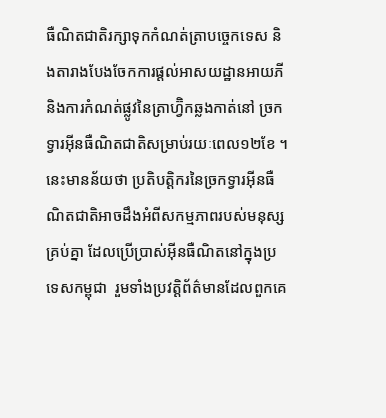ធឺណិតជាតិរក្សាទុកកំណត់ត្រាបច្ចេកទេស និងតារាងបែងចែកការផ្ដល់អាសយដ្ឋានអាយភី និងការកំណត់ផ្លូវនៃត្រាហ្វ៊ិកឆ្លងកាត់នៅ ច្រកទ្វារអ៊ីនធឺណិតជាតិសម្រាប់រយៈពេល១២ខែ ។  នេះមានន័យថា ប្រតិបត្តិករនៃច្រកទ្វារអ៊ីនធឺណិតជាតិអាចដឹងអំពីសកម្មភាពរបស់មនុស្សគ្រប់គ្នា ដែលប្រើប្រាស់អ៊ីនធឺណិតនៅក្នុងប្រទេសកម្ពុជា  រួមទាំងប្រវត្តិព័ត៌មានដែលពួកគេ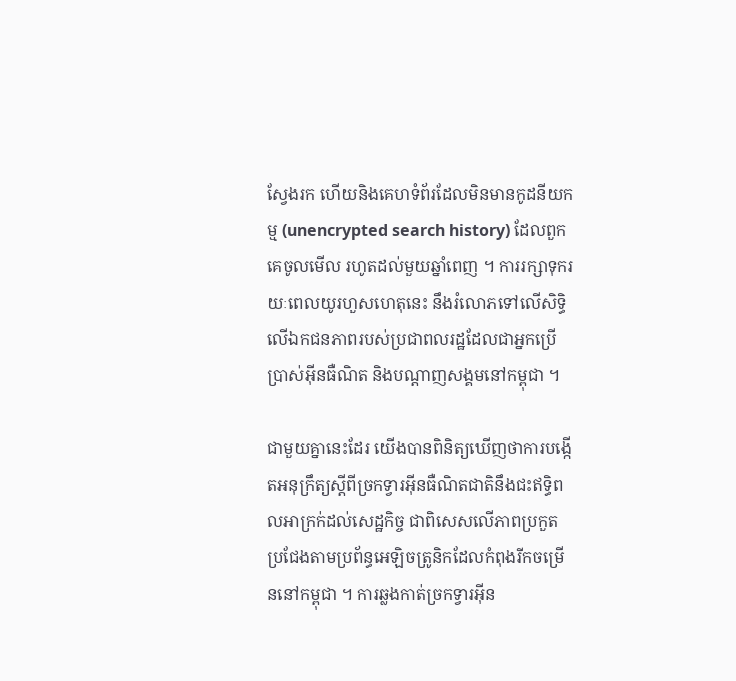ស្វែងរក ហើយនិងគេហទំព័រដែលមិនមានកូដនីយកម្ម (unencrypted search history) ដែលពួកគេចូលមើល រហូតដល់មួយឆ្នាំពេញ ។ ការរក្សាទុករយៈពេលយូរហួសហេតុនេះ នឹងរំលោភទៅលើសិទិ្ធលើឯកជនភាពរបស់ប្រជាពលរដ្ឋដែលជាអ្នកប្រើប្រាស់អ៊ីនធឺណិត និងបណ្តាញសង្គមនៅកម្ពុជា ។

ជាមួយគ្នានេះដែរ យើងបានពិនិត្យឃើញថាការបង្កើតអនុក្រឹត្យស្តីពីច្រកទ្វារអ៊ីនធឺណិតជាតិនឹងជះឥទ្ធិពលអាក្រក់ដល់សេដ្ឋកិច្ច ជាពិសេសលើភាពប្រកួតប្រជែងតាមប្រព័ន្ធអេឡិចត្រូនិកដែលកំពុងរីកចម្រើននៅកម្ពុជា ។ ការឆ្លងកាត់ច្រកទ្វារអ៊ីន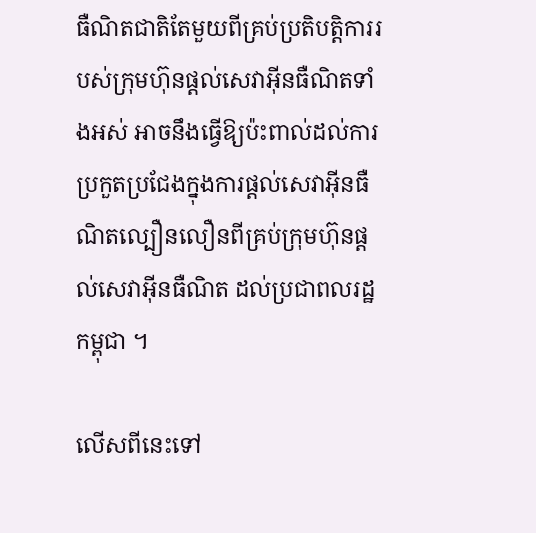ធឺណិតជាតិតែមួយពីគ្រប់ប្រតិបត្តិការរបស់ក្រុមហ៊ុនផ្តល់សេវាអ៊ីនធឺណិតទាំងអស់ អាចនឹងធ្វើឱ្យប៉ះពាល់ដល់ការប្រកួតប្រជែងក្នុងការផ្តល់សេវាអ៊ីនធឺណិតល្បឿនលឿនពីគ្រប់ក្រុមហ៊ុនផ្តល់សេវាអ៊ីនធឺណិត ដល់ប្រជាពលរដ្ឋកម្ពុជា ។

លើសពីនេះទៅ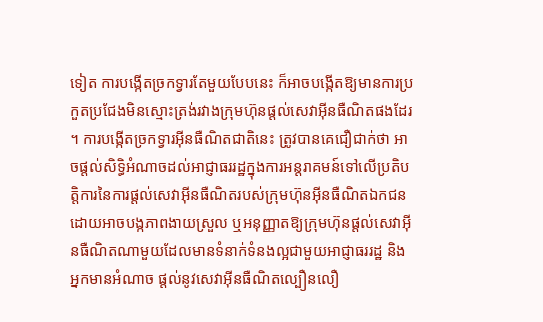ទៀត ការបង្កើតច្រកទ្វារតែមួយបែបនេះ ក៏អាចបង្កើតឱ្យមានការប្រកួតប្រជែងមិនស្មោះត្រង់រវាងក្រុមហ៊ុនផ្តល់សេវាអ៊ីនធឺណិតផងដែរ ។ ការបង្កើតច្រកទ្វារអ៊ីនធឺណិតជាតិនេះ ត្រូវបានគេជឿជាក់ថា អាចផ្តល់សិទិ្ធអំណាចដល់អាជ្ញាធររដ្ឋក្នុងការអន្តរាគមន៍ទៅលើប្រតិបត្តិការនៃការផ្តល់សេវាអ៊ីនធឺណិតរបស់ក្រុមហ៊ុនអ៊ីនធឺណិតឯកជន ដោយអាចបង្កភាពងាយស្រួល ឬអនុញ្ញាតឱ្យក្រុមហ៊ុនផ្តល់សេវាអ៊ីនធឺណិតណាមួយដែលមានទំនាក់ទំនងល្អជាមួយអាជ្ញាធររដ្ឋ និងអ្នកមានអំណាច ផ្តល់នូវសេវាអ៊ីនធឺណិតល្បឿនលឿ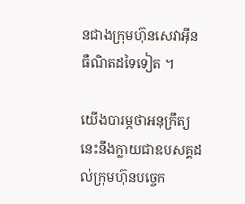នជាងក្រុមហ៊ុនសេវាអ៊ីនធឺណិតដទៃទៀត ។

យើងបារម្ភថាអនុក្រឹត្យនេះនឹងក្លាយជាឧបសគ្គដល់ក្រុមហ៊ុនបច្ចេក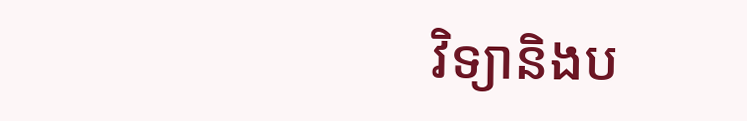វិទ្យានិងប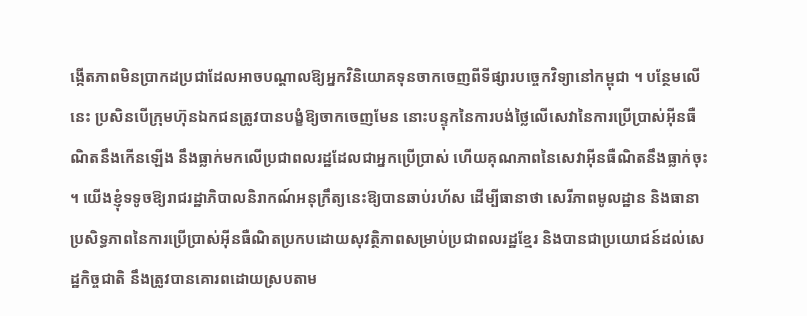ង្កើតភាពមិនប្រាកដប្រជាដែលអាចបណ្តាលឱ្យអ្នកវិនិយោគទុនចាកចេញពីទីផ្សារបច្ចេកវិទ្យានៅកម្ពុជា ។ បន្ថែមលើនេះ ប្រសិនបើក្រុមហ៊ុនឯកជនត្រូវបានបង្ខំឱ្យចាកចេញមែន នោះបន្ទុកនៃការបង់ថ្លៃលើសេវានៃការប្រើប្រាស់អ៊ីនធឺណិតនឹងកើនឡើង នឹងធ្លាក់មកលើប្រជាពលរដ្ឋដែលជាអ្នកប្រើប្រាស់ ហើយគុណភាពនៃសេវាអ៊ីនធឺណិតនឹងធ្លាក់ចុះ ។ យើងខ្ញុំទទូចឱ្យរាជរដ្ឋាភិបាលនិរាកណ៍អនុក្រឹត្យនេះឱ្យបានឆាប់រហ័ស ដើម្បីធានាថា សេរីភាពមូលដ្ឋាន និងធានាប្រសិទ្ធភាពនៃការប្រើប្រាស់អ៊ីនធឺណិតប្រកបដោយសុវត្ថិភាពសម្រាប់ប្រជាពលរដ្ឋខ្មែរ និងបានជាប្រយោជន៍ដល់សេដ្ឋកិច្ចជាតិ នឹងត្រូវបានគោរពដោយស្របតាម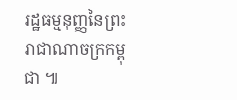រដ្ឋធម្មនុញ្ញនៃព្រះរាជាណាចក្រកម្ពុជា ៕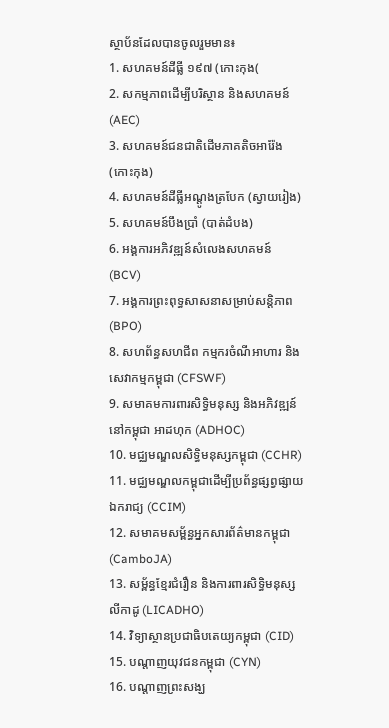ស្ថាប័នដែលបានចូលរួមមាន៖
1. សហគមន៍ដីធ្លី ១៩៧ (កោះកុង(
2. សកម្មភាពដើម្បីបរិស្ថាន និងសហគមន៍ (AEC)
3. សហគមន៍ជនជាតិដើមភាគតិចអារ៉ែង (កោះកុង)
4. សហគមន៍ដីធ្លីអណ្តូងត្របែក (ស្វាយរៀង)
5. សហគមន៍បឹងប្រាំ (បាត់ដំបង)
6. អង្គការអភិវឌ្ឍន៍សំលេងសហគមន៍ (BCV)
7. អង្គការព្រះពុទ្ធសាសនាសម្រាប់សន្តិភាព (BPO)
8. សហព័ន្ធសហជីព កម្មករចំណីអាហារ និងសេវាកម្មកម្ពុជា (CFSWF)
9. សមាគមការពារសិទ្ធិមនុស្ស និងអភិវឌ្ឍន៍នៅកម្ពុជា អាដហុក (ADHOC)
10. មជ្ឈមណ្ឌលសិទ្ធិមនុស្សកម្ពុជា (CCHR)
11. មជ្ឈមណ្ឌលកម្ពុជាដើម្បីប្រព័ន្ធផ្សព្វផ្សាយឯករាជ្យ (CCIM)
12. សមាគមសម្ព័ន្ធអ្នកសារព័ត៌មានកម្ពុជា (CamboJA)
13. សម្ព័ន្ធខ្មែរជំរឿន និងការពារសិទ្ធិមនុស្ស លីកាដូ (LICADHO)
14. វិទ្យាស្ថានប្រជាធិបតេយ្យកម្ពុជា (CID)
15. បណ្តាញយុវជនកម្ពុជា (CYN)
16. បណ្តាញព្រះសង្ឃ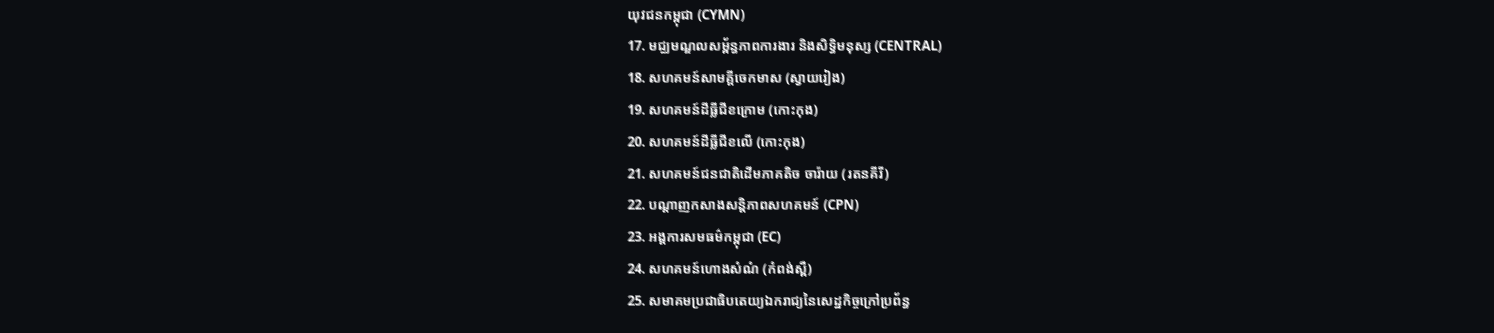យុវជនកម្ពុជា (CYMN)
17. មជ្ឈមណ្ឌលសម្ព័ន្ធភាពការងារ និងសិទ្ធិមនុស្ស (CENTRAL)
18. សហគមន៍សាមគ្គីចេកមាស (ស្វាយរៀង)
19. សហគមន៍ដីធ្លីជីខក្រោម (កោះកុង)
20. សហគមន៍ដីធ្លីជីខលើ (កោះកុង)
21. សហគមន៍ជនជាតិដើមភាគតិច ចារ៉ាយ (រតនគីរី)
22. បណ្តាញកសាងសន្តិភាពសហគមន៍ (CPN)
23. អង្គការសមធម៌កម្ពុជា (EC)
24. សហគមន៍ហោងសំណំ (កំពង់ស្ពឺ)
25. សមាគមប្រជាធិបតេយ្យឯករាជ្យនៃសេដ្ឋកិច្ចក្រៅប្រព័ន្ធ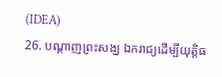(IDEA)
26. បណ្តាញព្រះសង្ឃ ឯករាជ្យដើម្បីយុត្តិធ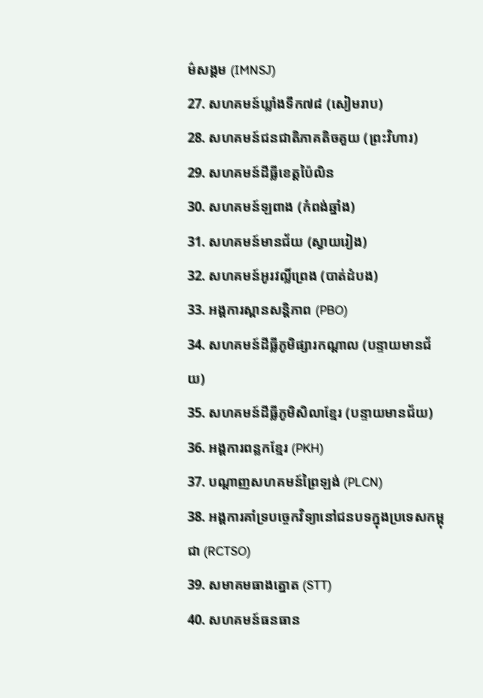ម៌សង្គម (IMNSJ)
27. សហគមន៍ឃ្លាំងទឹក៧៨ (សៀមរាប)
28. សហគមន៍ជនជាតិភាគតិចគួយ (ព្រះវិហារ)
29. សហគមន៍ដីធ្លីខេត្តប៉ៃលិន
30. សហគមន៍ឡពាង (កំពង់ឆ្នាំង)
31. សហគមន៍មានជ័យ (ស្វាយរៀង)
32. សហគមន៍អូរវល្លិ៍ព្រេង (បាត់ដំបង)
33. អង្គការស្ពានសន្តិភាព (PBO)
34. សហគមន៍ដីធ្លីភូមិផ្សារកណ្តាល (បន្ទាយមានជ័យ)
35. សហគមន៍ដីធ្លីភូមិសិលាខ្មែរ (បន្ទាយមានជ័យ)
36. អង្គការពន្លកខ្មែរ (PKH)
37. បណ្តាញសហគមន៍ព្រៃឡង់ (PLCN)
38. អង្គការគាំទ្របច្ចេកវិទ្យានៅជនបទក្នុងប្រទេសកម្ពុជា (RCTSO)
39. សមាគមធាងត្នោត (STT)
40. សហគមន៍ធនធាន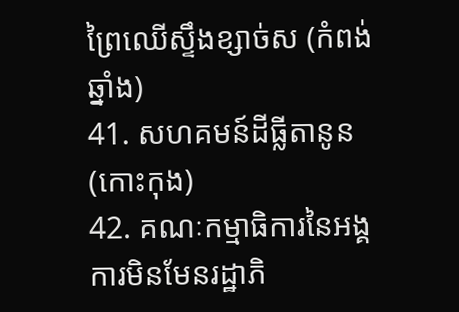ព្រៃឈើស្ទឹងខ្សាច់ស (កំពង់ឆ្នាំង)
41. សហគមន៍ដីធ្លីតានូន (កោះកុង)
42. គណៈកម្មាធិការនៃអង្គការមិនមែនរដ្ឋាភិ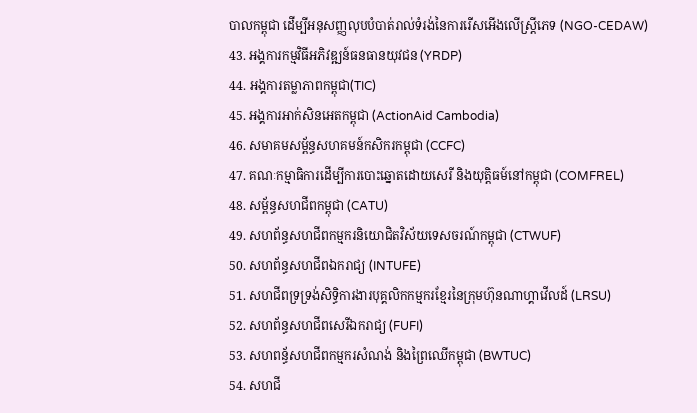បាលកម្ពុជា ដើម្បីអនុសញ្ញលុបបំបាត់រាល់ទំរង់នៃការរើសអើងលើស្រ្តីភេទ (NGO-CEDAW)
43. អង្គការកម្មវិធីអភិវឌ្ឍន៍ធនធានយុវជន (YRDP)
44. អង្គការតម្លាភាពកម្ពុជា(TIC)
45. អង្គការអាក់សិនអេតកម្ពុជា (ActionAid Cambodia)
46. សមាគមសម្ព័ន្ធសហគមន៍កសិករកម្ពុជា (CCFC)
47. គណៈកម្មាធិការដើម្បីការបោះឆ្នោតដោយសេរី និងយុត្តិធម៍នៅកម្ពុជា (COMFREL)
48. សម្ព័ន្ធសហជីពកម្ពុជា (CATU)
49. សហព័ន្ធសហជីពកម្មករនិយោជិតវិស័យទេសចរណ៍កម្ពុជា (CTWUF)
50. សហព័ន្ធសហជីពឯករាជ្យ (INTUFE)
51. សហជីពទ្រទ្រង់សិទ្ធិការងារបុគ្គលិកកម្មករខ្មែរនៃក្រុមហ៊ុនណាហ្គាវើលដ៍ (LRSU)
52. សហព័ន្ធសហជីពសេរីឯករាជ្យ (FUFI)
53. សហពន្ធ័សហជីពកម្មករសំណង់ និងព្រៃឈើកម្ពុជា (BWTUC)
54. សហជី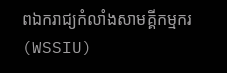ពឯករាជ្យកំលាំងសាមគ្គីកម្មករ (WSSIU)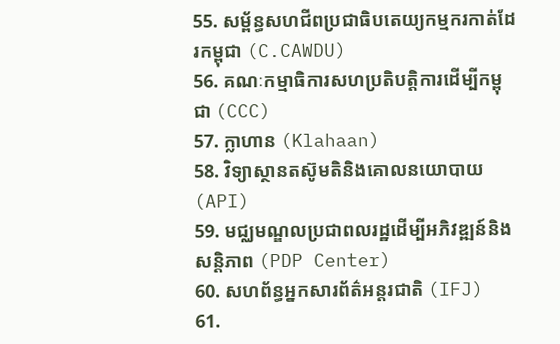55. សម្ព័ន្ធសហជីពប្រជាធិបតេយ្យកម្មករកាត់ដែរកម្ពុជា (C.CAWDU)
56. គណៈកម្មាធិការសហប្រតិបត្តិការដើម្បីកម្ពុជា (CCC)
57. ក្លាហាន (Klahaan)
58. វិទ្យាស្ថានតស៊ូមតិនិងគោលនយោបាយ (API)
59. មជ្ឈមណ្ឌលប្រជាពលរដ្ឋដើម្បីអភិវឌ្ឍន៍និងសន្តិភាព (PDP Center)
60. សហព័ន្ធអ្នកសារព័ត៌អន្តរជាតិ (IFJ)
61.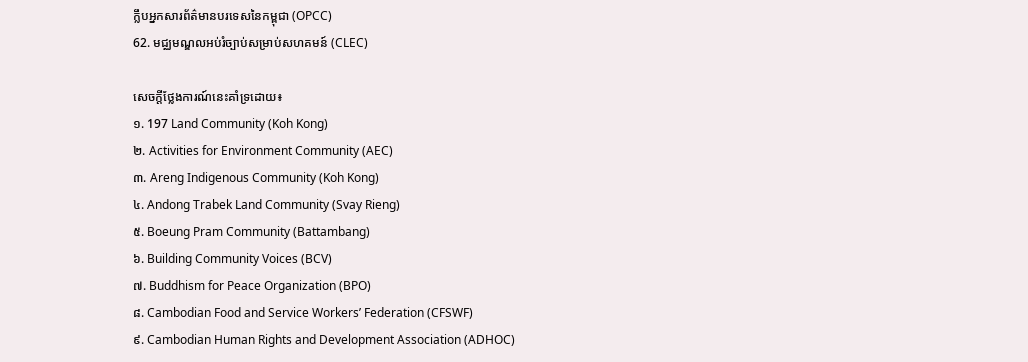ក្លឹបអ្នកសារព័ត៌មានបរទេសនៃកម្ពុជា (OPCC)
62. មជ្ឈមណ្ឌលអប់រំច្បាប់សម្រាប់សហគមន៍ (CLEC)

សេចក្តីថ្លែងការណ៍នេះគាំទ្រដោយ៖
១. 197 Land Community (Koh Kong)
២. Activities for Environment Community (AEC)
៣. Areng Indigenous Community (Koh Kong)
៤. Andong Trabek Land Community (Svay Rieng)
៥. Boeung Pram Community (Battambang)
៦. Building Community Voices (BCV)
៧. Buddhism for Peace Organization (BPO)
៨. Cambodian Food and Service Workers’ Federation (CFSWF)
៩. Cambodian Human Rights and Development Association (ADHOC)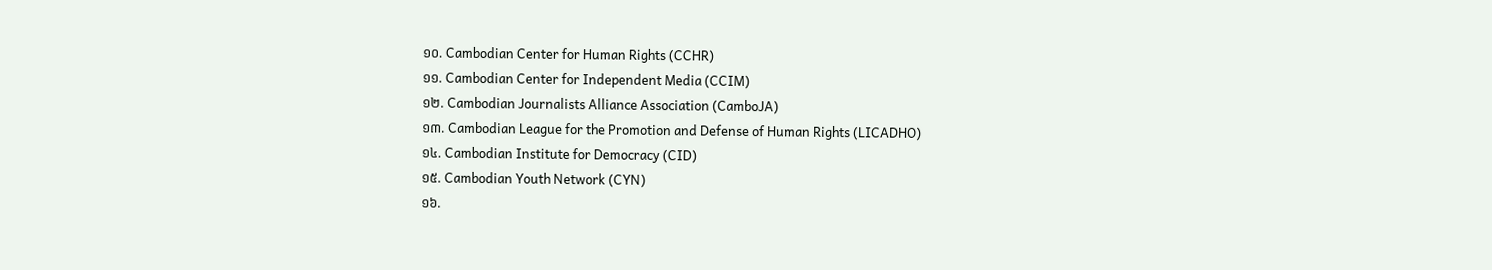១០. Cambodian Center for Human Rights (CCHR)
១១. Cambodian Center for Independent Media (CCIM)
១២. Cambodian Journalists Alliance Association (CamboJA)
១៣. Cambodian League for the Promotion and Defense of Human Rights (LICADHO)
១៤. Cambodian Institute for Democracy (CID)
១៥. Cambodian Youth Network (CYN)
១៦.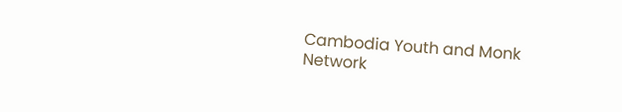Cambodia Youth and Monk Network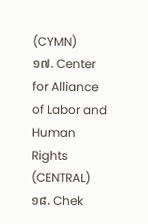(CYMN)
១៧. Center for Alliance of Labor and Human Rights (CENTRAL)
១៨. Chek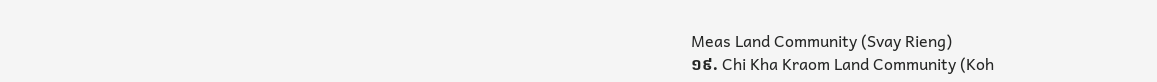Meas Land Community (Svay Rieng)
១៩. Chi Kha Kraom Land Community (Koh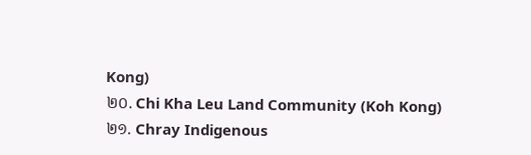Kong)
២០. Chi Kha Leu Land Community (Koh Kong)
២១. Chray Indigenous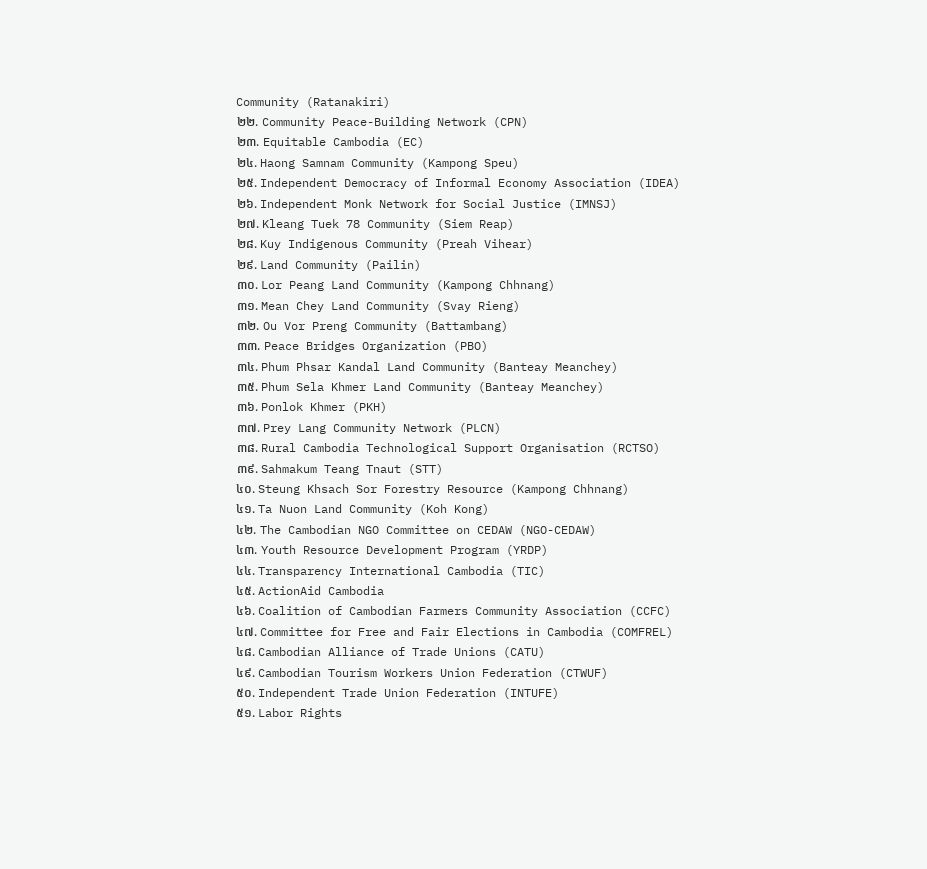Community (Ratanakiri)
២២. Community Peace-Building Network (CPN)
២៣. Equitable Cambodia (EC)
២៤. Haong Samnam Community (Kampong Speu)
២៥. Independent Democracy of Informal Economy Association (IDEA)
២៦. Independent Monk Network for Social Justice (IMNSJ)
២៧. Kleang Tuek 78 Community (Siem Reap)
២៨. Kuy Indigenous Community (Preah Vihear)
២៩. Land Community (Pailin)
៣០. Lor Peang Land Community (Kampong Chhnang)
៣១. Mean Chey Land Community (Svay Rieng)
៣២. Ou Vor Preng Community (Battambang)
៣៣. Peace Bridges Organization (PBO)
៣៤. Phum Phsar Kandal Land Community (Banteay Meanchey)
៣៥. Phum Sela Khmer Land Community (Banteay Meanchey)
៣៦. Ponlok Khmer (PKH)
៣៧. Prey Lang Community Network (PLCN)
៣៨. Rural Cambodia Technological Support Organisation (RCTSO)
៣៩. Sahmakum Teang Tnaut (STT)
៤០. Steung Khsach Sor Forestry Resource (Kampong Chhnang)
៤១. Ta Nuon Land Community (Koh Kong)
៤២. The Cambodian NGO Committee on CEDAW (NGO-CEDAW)
៤៣. Youth Resource Development Program (YRDP)
៤៤. Transparency International Cambodia (TIC)
៤៥. ActionAid Cambodia
៤៦. Coalition of Cambodian Farmers Community Association (CCFC)
៤៧. Committee for Free and Fair Elections in Cambodia (COMFREL)
៤៨. Cambodian Alliance of Trade Unions (CATU)
៤៩. Cambodian Tourism Workers Union Federation (CTWUF)
៥០. Independent Trade Union Federation (INTUFE)
៥១. Labor Rights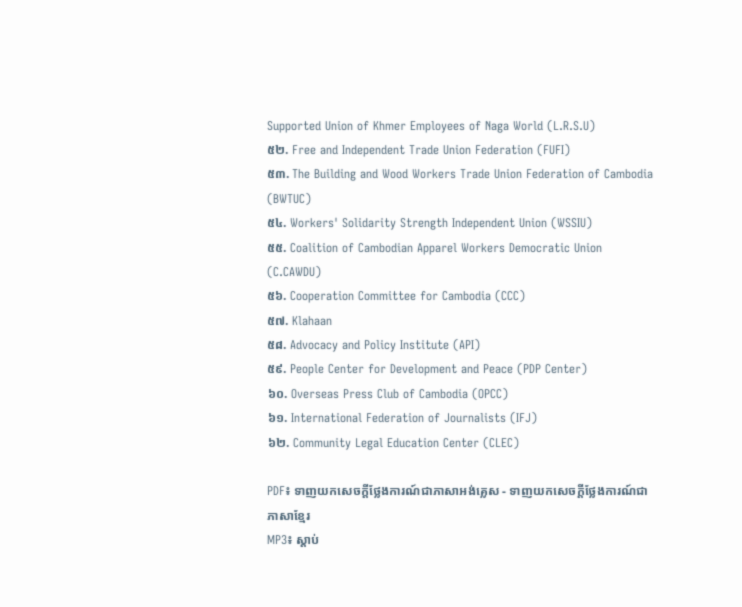Supported Union of Khmer Employees of Naga World (L.R.S.U)
៥២. Free and Independent Trade Union Federation (FUFI)
៥៣. The Building and Wood Workers Trade Union Federation of Cambodia (BWTUC)
៥៤. Workers' Solidarity Strength Independent Union (WSSIU)
៥៥. Coalition of Cambodian Apparel Workers Democratic Union (C.CAWDU)
៥៦. Cooperation Committee for Cambodia (CCC)
៥៧. Klahaan
៥៨. Advocacy and Policy Institute (API)
៥៩. People Center for Development and Peace (PDP Center)
៦០. Overseas Press Club of Cambodia (OPCC)
៦១. International Federation of Journalists (IFJ)
៦២. Community Legal Education Center (CLEC)

PDF៖ ទាញយកសេចក្តីថ្លែងការណ៍ជាភាសាអង់គ្លេស - ទាញយកសេចក្តីថ្លែងការណ៍ជាភាសាខ្មែរ
MP3៖ ស្តាប់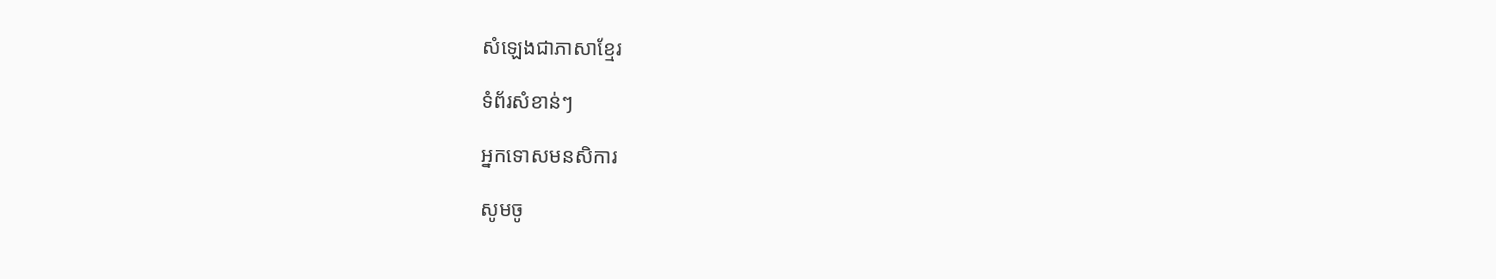សំឡេងជាភាសាខ្មែរ

ទំព័រសំខាន់ៗ

អ្នកទោសមនសិការ

សូមចូ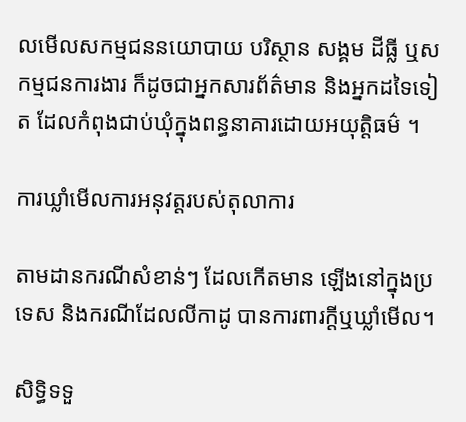លមើលសកម្មជននយោបាយ បរិស្ថាន សង្គម ដីធ្លី ឬសកម្មជនការងារ ក៏ដូចជាអ្នកសារព័ត៌មាន និងអ្នកដទៃទៀត ដែលកំពុងជាប់ឃុំក្នុងពន្ធនាគារដោយអយុត្តិធម៌ ។

ការឃ្លាំមើលការអនុវត្តរបស់តុលាការ

តាមដានករណីសំខាន់ៗ ដែលកើតមាន ឡើងនៅក្នុងប្រទេស និងករណីដែលលីកាដូ បានការពារក្ដីឬឃ្លាំមើល។

សិទ្ធិទទួ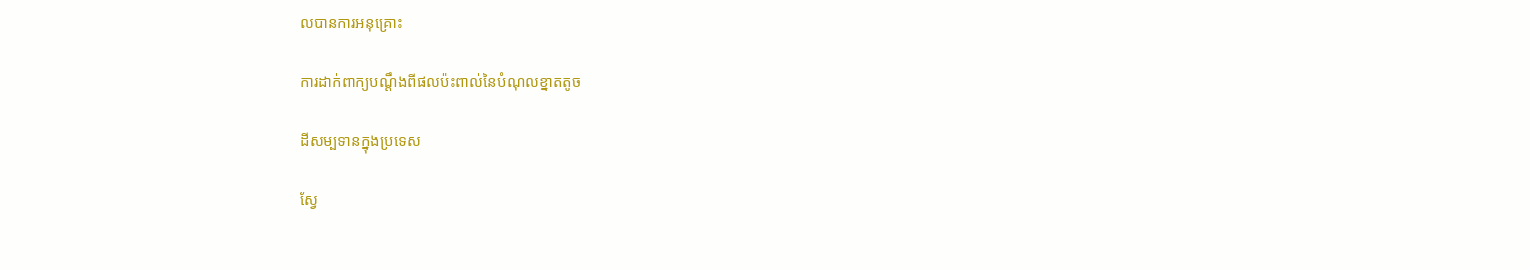លបានការអនុគ្រោះ

ការដាក់ពាក្យបណ្ដឹងពីផលប៉ះពាល់នៃបំណុលខ្នាតតូច

ដីសម្បទានក្នុងប្រទេស

ស្វែ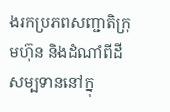ងរកប្រភពសញ្ជាតិក្រុមហ៊ុន និងដំណាំពីដីសម្បទាននៅក្នុ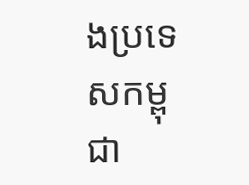ងប្រទេសកម្ពុជា